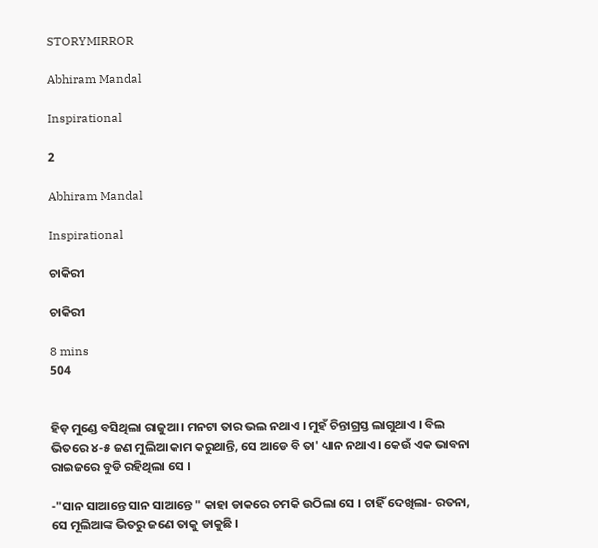STORYMIRROR

Abhiram Mandal

Inspirational

2

Abhiram Mandal

Inspirational

ଚାକିରୀ

ଚାକିରୀ

8 mins
504


ହିଡ଼ ମୁଣ୍ଡେ ବସିଥିଲା ରାଜୁଆ । ମନଟା ତାର ଭଲ ନଥାଏ । ମୁହଁ ଚିନ୍ତାଗ୍ରସ୍ତ ଲାଗୁଥାଏ । ବିଲ ଭିତରେ ୪-୫ ଜଣ ମୁଲିଆ କାମ କରୁଥାନ୍ତି, ସେ ଆଡେ ବି ତା' ଧ୍ୟାନ ନଥାଏ । କେଉଁ ଏକ ଭାବନା ରାଇଜରେ ବୁଡି ରହିଥିଲା ସେ ।

-"ସାନ ସାଆନ୍ତେ ସାନ ସାଆନ୍ତେ " କାହା ଡାକରେ ଚମକି ଉଠିଲା ସେ । ଚାହିଁ ଦେଖିଲା- ରତନା, ସେ ମୂଲିଆଙ୍କ ଭିତରୁ ଜଣେ ତାକୁ ଡାକୁଛି ।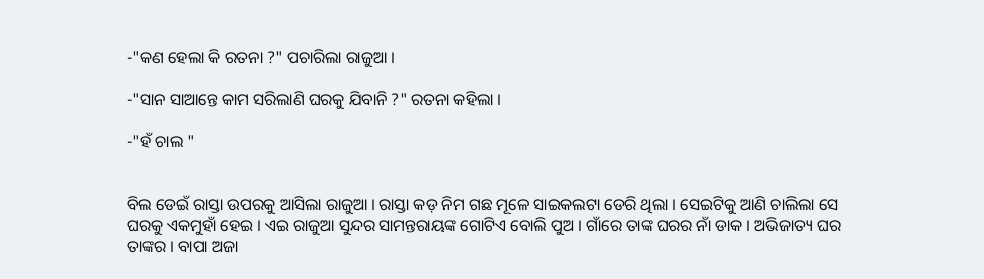-"କଣ ହେଲା କି ରତନା ?" ପଚାରିଲା ରାଜୁଆ ।

-"ସାନ ସାଆନ୍ତେ କାମ ସରିଲାଣି ଘରକୁ ଯିବାନି ?" ରତନା କହିଲା ।

-"ହଁ ଚାଲ "


ବିଲ ଡେଇଁ ରାସ୍ତା ଉପରକୁ ଆସିଲା ରାଜୁଆ । ରାସ୍ତା କଡ଼ ନିମ ଗଛ ମୂଳେ ସାଇକଲଟା ଡେରି ଥିଲା । ସେଇଟିକୁ ଆଣି ଚାଲିଲା ସେ ଘରକୁ ଏକମୁହାଁ ହେଇ । ଏଇ ରାଜୁଆ ସୁନ୍ଦର ସାମନ୍ତରାୟଙ୍କ ଗୋଟିଏ ବୋଲି ପୁଅ । ଗାଁରେ ତାଙ୍କ ଘରର ନାଁ ଡାକ । ଅଭିଜାତ୍ୟ ଘର ତାଙ୍କର । ବାପା ଅଜା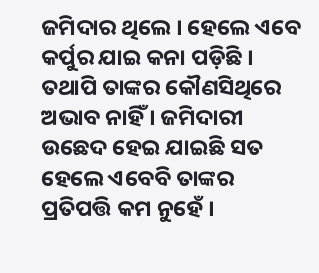ଜମିଦାର ଥିଲେ । ହେଲେ ଏବେ କର୍ପୁର ଯାଇ କନା ପଡ଼ିଛି । ତଥାପି ତାଙ୍କର କୌଣସିଥିରେ ଅଭାବ ନାହିଁ । ଜମିଦାରୀ ଉଛେଦ ହେଇ ଯାଇଛି ସତ ହେଲେ ଏବେବି ତାଙ୍କର ପ୍ରତିପତ୍ତି କମ ନୁହେଁ ।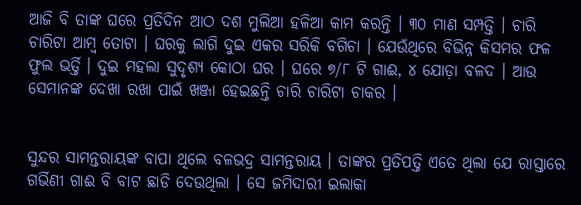ଆଜି ବି ତାଙ୍କ ଘରେ ପ୍ରତିଦିନ ଆଠ ଦଶ ମୁଲିଆ ହଳିଆ କାମ କରନ୍ତି । ୩୦ ମାଣ ସମ୍ପତ୍ତି । ଚାରି ଚାରିଟା ଆମ୍ବ ତୋଟା । ଘରକୁ ଲାଗି ଦୁଇ ଏକର ସରିକି ବଗିଚା । ଯେଉଁଥିରେ ବିଭିନ୍ନ କିସମର ଫଳ ଫୁଲ ଭର୍ତ୍ତି । ଦୁଇ ମହଲା ସୁଦୃଶ୍ୟ କୋଠା ଘର । ଘରେ ୭/୮ ଟି ଗାଈ, ୪ ଯୋଡ଼ା ବଳଦ । ଆଉ ସେମାନଙ୍କ ଦେଖା ରଖା ପାଇଁ ଖଞ୍ଜା ହେଇଛନ୍ତି ଚାରି ଚାରିଟା ଚାକର ।


ସୁନ୍ଦର ସାମନ୍ତରାୟଙ୍କ ବାପା ଥିଲେ ବଳଭଦ୍ର ସାମନ୍ତରାୟ । ତାଙ୍କର ପ୍ରତିପତ୍ତି ଏତେ ଥିଲା ଯେ ରାସ୍ତାରେ ଗର୍ଭିଣୀ ଗାଈ ବି ବାଟ ଛାଡି ଦେଉଥିଲା । ସେ ଜମିଦାରୀ ଇଲାକା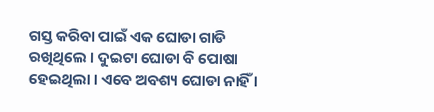ଗସ୍ତ କରିବା ପାଇଁ ଏକ ଘୋଡା ଗାଡି ରଖିଥିଲେ । ଦୁଇଟା ଘୋଡା ବି ପୋଷା ହେଇଥିଲା । ଏବେ ଅବଶ୍ୟ ଘୋଡା ନାହିଁ ।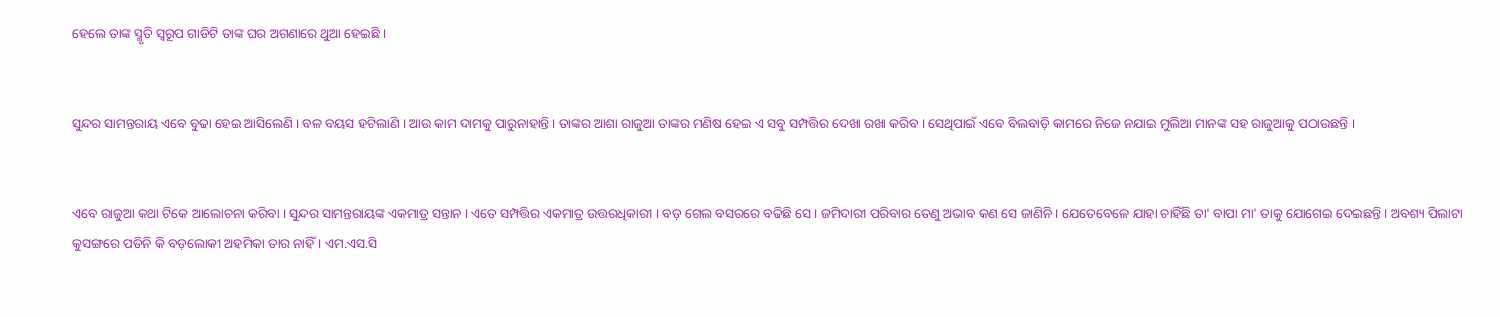ହେଲେ ତାଙ୍କ ସ୍ମୃତି ସ୍ୱରୂପ ଗାଡିଟି ତାଙ୍କ ଘର ଅଗଣାରେ ଥୁଆ ହେଇଛି ।


ସୁନ୍ଦର ସାମନ୍ତରାୟ ଏବେ ବୁଢା ହେଇ ଆସିଲେଣି । ବଳ ବୟସ ହଟିଲାଣି । ଆଉ କାମ ଦାମକୁ ପାରୁନାହାନ୍ତି । ତାଙ୍କର ଆଶା ରାଜୁଆ ତାଙ୍କର ମଣିଷ ହେଇ ଏ ସବୁ ସମ୍ପତ୍ତିର ଦେଖା ରଖା କରିବ । ସେଥିପାଇଁ ଏବେ ବିଲବାଡ଼ି କାମରେ ନିଜେ ନଯାଇ ମୁଲିଆ ମାନଙ୍କ ସହ ରାଜୁଆକୁ ପଠାଉଛନ୍ତି ।


ଏବେ ରାଜୁଆ କଥା ଟିକେ ଆଲୋଚନା କରିବା । ସୁନ୍ଦର ସାମନ୍ତରାୟଙ୍କ ଏକମାତ୍ର ସନ୍ତାନ । ଏତେ ସମ୍ପତ୍ତିର ଏକମାତ୍ର ଉତ୍ତରଧିକାରୀ । ବଡ଼ ଗେଲ ବସରରେ ବଢିଛି ସେ । ଜମିଦାରୀ ପରିବାର ତେଣୁ ଅଭାବ କଣ ସେ ଜାଣିନି । ଯେତେବେଳେ ଯାହା ଚାହିଁଛି ତା' ବାପା ମା' ତାକୁ ଯୋଗେଇ ଦେଇଛନ୍ତି । ଅବଶ୍ୟ ପିଲାଟା କୁସଙ୍ଗରେ ପଡିନି କି ବଡ଼ଲୋକୀ ଅହମିକା ତାର ନାହିଁ । ଏମ.ଏସ.ସି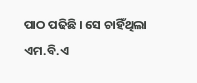ପାଠ ପଢିଛି । ସେ ଚାହିଁଥିଲା ଏମ.ବି.ଏ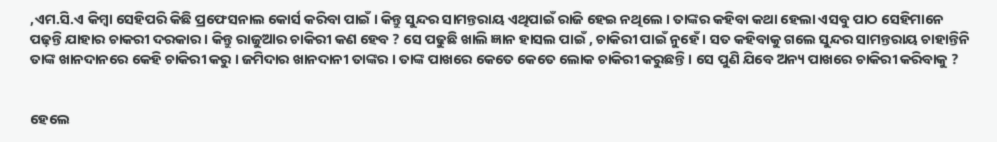,ଏମ.ସି.ଏ କିମ୍ବା ସେହିପରି କିଛି ପ୍ରଫେସନାଲ କୋର୍ସ କରିବା ପାଇଁ । କିନ୍ତୁ ସୁନ୍ଦର ସାମନ୍ତରାୟ ଏଥିପାଇଁ ରାଜି ହେଇ ନଥିଲେ । ତାଙ୍କର କହିବା କଥା ହେଲା ଏସବୁ ପାଠ ସେହିମାନେ ପଢ଼ନ୍ତି ଯାହାର ଚାକରୀ ଦରକାର । କିନ୍ତୁ ରାଜୁଆର ଚାକିରୀ କଣ ହେବ ? ସେ ପଢୁଛି ଖାଲି ଜ୍ଞାନ ହାସଲ ପାଇଁ , ଚାକିରୀ ପାଇଁ ନୁହେଁ । ସତ କହିବାକୁ ଗଲେ ସୁନ୍ଦର ସାମନ୍ତରାୟ ଚାହାନ୍ତିନି ତାଙ୍କ ଖାନଦାନରେ କେହି ଚାକିରୀ କରୁ । ଜମିଦାର ଖାନଦାନୀ ତାଙ୍କର । ତାଙ୍କ ପାଖରେ କେତେ କେତେ ଲୋକ ଚାକିରୀ କରୁଛନ୍ତି । ସେ ପୁଣି ଯିବେ ଅନ୍ୟ ପାଖରେ ଚାକିରୀ କରିବାକୁ ?


ହେଲେ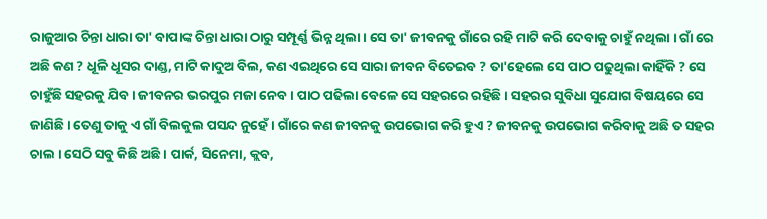ରାଜୁଆର ଚିନ୍ତା ଧାରା ତା' ବାପାଙ୍କ ଚିନ୍ତା ଧାରା ଠାରୁ ସମ୍ପୂର୍ଣ୍ଣ ଭିନ୍ନ ଥିଲା । ସେ ତା' ଜୀବନକୁ ଗାଁରେ ରହି ମାଟି କରି ଦେବାକୁ ଚାହୁଁ ନଥିଲା । ଗାଁ ରେ ଅଛି କଣ ? ଧୂଳି ଧୂସର ଦାଣ୍ଡ, ମାଟି କାଦୁଅ ବିଲ, କଣ ଏଇଥିରେ ସେ ସାରା ଜୀବନ ବିତେଇବ ? ତା'ହେଲେ ସେ ପାଠ ପଢୁଥିଲା କାହିଁକି ? ସେ ଚାହୁଁଛି ସହରକୁ ଯିବ । ଜୀବନର ଭରପୁର ମଜା ନେବ । ପାଠ ପଢିଲା ବେଳେ ସେ ସହରରେ ରହିଛି । ସହରର ସୁବିଧା ସୁଯୋଗ ବିଷୟରେ ସେ ଜାଣିଛି । ତେଣୁ ତାକୁ ଏ ଗାଁ ବିଲକୁଲ ପସନ୍ଦ ନୁହେଁ । ଗାଁରେ କଣ ଜୀବନକୁ ଉପଭୋଗ କରି ହୁଏ ? ଜୀବନକୁ ଉପଭୋଗ କରିବାକୁ ଅଛି ତ ସହର ଚାଲ । ସେଠି ସବୁ କିଛି ଅଛି । ପାର୍କ, ସିନେମା, କ୍ଲବ,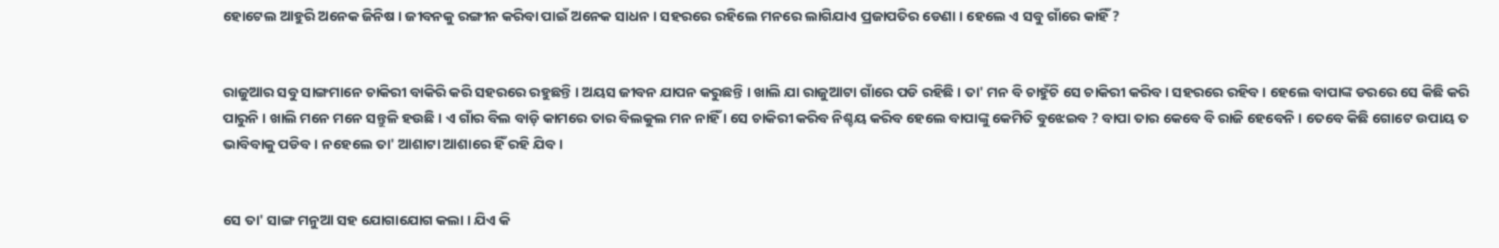ହୋଟେଲ ଆହୁରି ଅନେକ ଜିନିଷ । ଜୀବନକୁ ରଙ୍ଗୀନ କରିବା ପାଇଁ ଅନେକ ସାଧନ । ସହରରେ ରହିଲେ ମନରେ ଲାଗିଯାଏ ପ୍ରଜାପତିର ଡେଣା । ହେଲେ ଏ ସବୁ ଗାଁରେ କାହିଁ ?


ରାଜୁଆର ସବୁ ସାଙ୍ଗମାନେ ଚାକିରୀ ବାକିରି କରି ସହରରେ ରହୁଛନ୍ତି । ଅୟସ ଜୀବନ ଯାପନ କରୁଛନ୍ତି । ଖାଲି ଯା ରାଜୁଆଟା ଗାଁରେ ପଡି ରହିଛି । ତା' ମନ ବି ଚାହୁଁଚି ସେ ଚାକିରୀ କରିବ । ସହରରେ ରହିବ । ହେଲେ ବାପାଙ୍କ ଡରରେ ସେ କିଛି କରି ପାରୁନି । ଖାଲି ମନେ ମନେ ସନ୍ତୁଳି ହଉଛି । ଏ ଗାଁର ବିଲ ବାଡ଼ି କାମରେ ତାର ବିଲକୁଲ ମନ ନାହିଁ । ସେ ଚାକିରୀ କରିବ ନିଶ୍ଚୟ କରିବ ହେଲେ ବାପାଙ୍କୁ କେମିତି ବୁଝେଇବ ? ବାପା ତାର କେବେ ବି ରାଜି ହେବେନି । ତେବେ କିଛି ଗୋଟେ ଉପାୟ ତ ଭାବିବାକୁ ପଡିବ । ନହେଲେ ତା' ଆଶାଟା ଆଶାରେ ହିଁ ରହି ଯିବ ।


ସେ ତା' ସାଙ୍ଗ ମନୁଆ ସହ ଯୋଗାଯୋଗ କଲା । ଯିଏ କି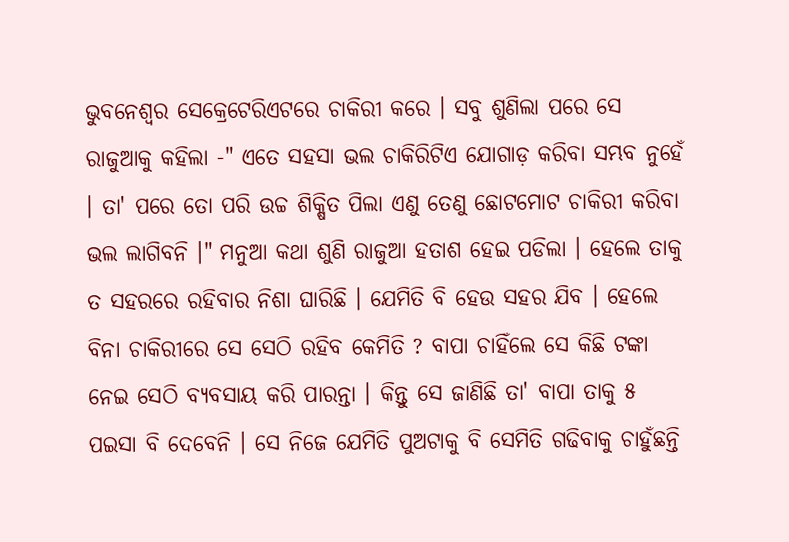ଭୁବନେଶ୍ୱର ସେକ୍ରେଟେରିଏଟରେ ଚାକିରୀ କରେ । ସବୁ ଶୁଣିଲା ପରେ ସେ ରାଜୁଆକୁ କହିଲା -" ଏତେ ସହସା ଭଲ ଚାକିରିଟିଏ ଯୋଗାଡ଼ କରିବା ସମ୍ଭବ ନୁହେଁ । ତା' ପରେ ତୋ ପରି ଉଚ୍ଚ ଶିକ୍ଷିତ ପିଲା ଏଣୁ ତେଣୁ ଛୋଟମୋଟ ଚାକିରୀ କରିବା ଭଲ ଲାଗିବନି ।" ମନୁଆ କଥା ଶୁଣି ରାଜୁଆ ହତାଶ ହେଇ ପଡିଲା । ହେଲେ ତାକୁ ତ ସହରରେ ରହିବାର ନିଶା ଘାରିଛି । ଯେମିତି ବି ହେଉ ସହର ଯିବ । ହେଲେ ବିନା ଚାକିରୀରେ ସେ ସେଠି ରହିବ କେମିତି ? ବାପା ଚାହିଁଲେ ସେ କିଛି ଟଙ୍କା ନେଇ ସେଠି ବ୍ୟବସାୟ କରି ପାରନ୍ତା । କିନ୍ତୁ ସେ ଜାଣିଛି ତା' ବାପା ତାକୁ ୫ ପଇସା ବି ଦେବେନି । ସେ ନିଜେ ଯେମିତି ପୁଅଟାକୁ ବି ସେମିତି ଗଢିବାକୁ ଚାହୁଁଛନ୍ତି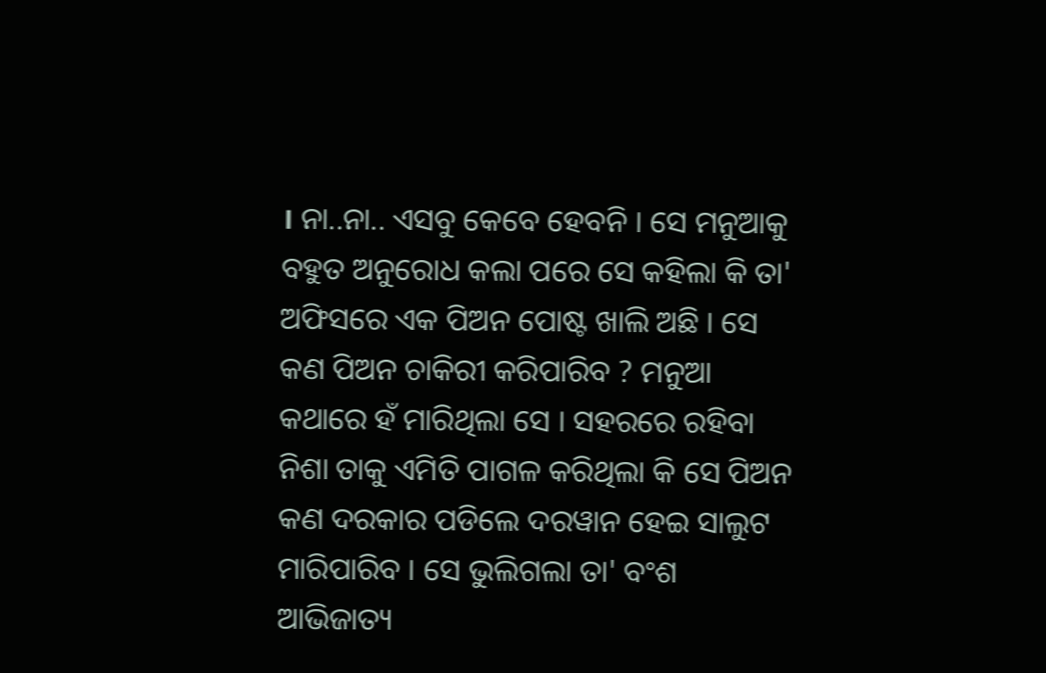। ନା..ନା.. ଏସବୁ କେବେ ହେବନି । ସେ ମନୁଆକୁ ବହୁତ ଅନୁରୋଧ କଲା ପରେ ସେ କହିଲା କି ତା' ଅଫିସରେ ଏକ ପିଅନ ପୋଷ୍ଟ ଖାଲି ଅଛି । ସେ କଣ ପିଅନ ଚାକିରୀ କରିପାରିବ ? ମନୁଆ କଥାରେ ହଁ ମାରିଥିଲା ସେ । ସହରରେ ରହିବା ନିଶା ତାକୁ ଏମିତି ପାଗଳ କରିଥିଲା କି ସେ ପିଅନ କଣ ଦରକାର ପଡିଲେ ଦରୱାନ ହେଇ ସାଲୁଟ ମାରିପାରିବ । ସେ ଭୁଲିଗଲା ତା' ବଂଶ ଆଭିଜାତ୍ୟ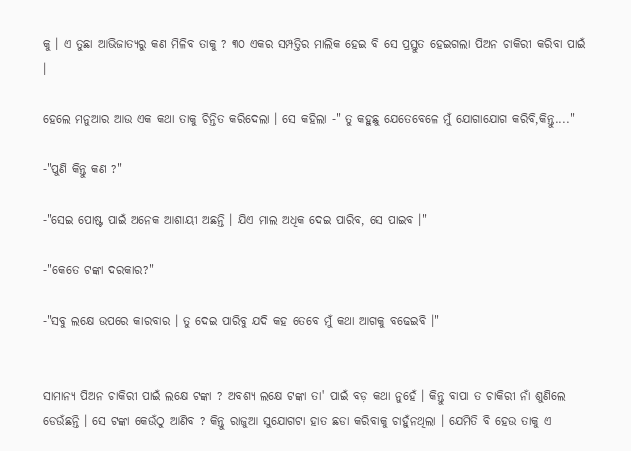କୁ । ଏ ତୁଛା ଆଭିଜାତ୍ୟରୁ କଣ ମିଳିବ ତାକୁ ? ୩୦ ଏକର ସମ୍ପତ୍ତିର ମାଲିକ ହେଇ ବି ସେ ପ୍ରସ୍ତୁତ ହେଇଗଲା ପିଅନ ଚାକିରୀ କରିବା ପାଇଁ ।

ହେଲେ ମନୁଆର ଆଉ ଏକ କଥା ତାକୁ ଚିନ୍ତିତ କରିଦେଲା । ସେ କହିଲା -" ତୁ କହୁଛୁ ଯେତେବେଳେ ମୁଁ ଯୋଗାଯୋଗ କରିବି,କିନ୍ତୁ...."

-"ପୁଣି କିନ୍ତୁ କଣ ?"

-"ସେଇ ପୋଷ୍ଟ ପାଇଁ ଅନେକ ଆଶାୟୀ ଅଛନ୍ତି । ଯିଏ ମାଲ ଅଧିକ ଦେଇ ପାରିବ, ସେ ପାଇବ ।"

-"କେତେ ଟଙ୍କା ଦରକାର?"

-"ସବୁ ଲକ୍ଷେ ଉପରେ କାରବାର । ତୁ ଦେଇ ପାରିବୁ ଯଦି କହ ତେବେ ମୁଁ କଥା ଆଗକୁ ବଢେଇବି ।"


ସାମାନ୍ୟ ପିଅନ ଚାକିରୀ ପାଇଁ ଲକ୍ଷେ ଟଙ୍କା ? ଅବଶ୍ୟ ଲକ୍ଷେ ଟଙ୍କା ତା' ପାଇଁ ବଡ଼ କଥା ନୁହେଁ । କିନ୍ତୁ ବାପା ତ ଚାକିରୀ ନାଁ ଶୁଣିଲେ ଡେଉଁଛନ୍ତି । ସେ ଟଙ୍କା କେଉଁଠୁ ଆଣିବ ? କିନ୍ତୁ ରାଜୁଆ ସୁଯୋଗଟା ହାତ ଛଡା କରିବାକୁ ଚାହୁଁନଥିଲା । ଯେମିତି ବି ହେଉ ତାକୁ ଏ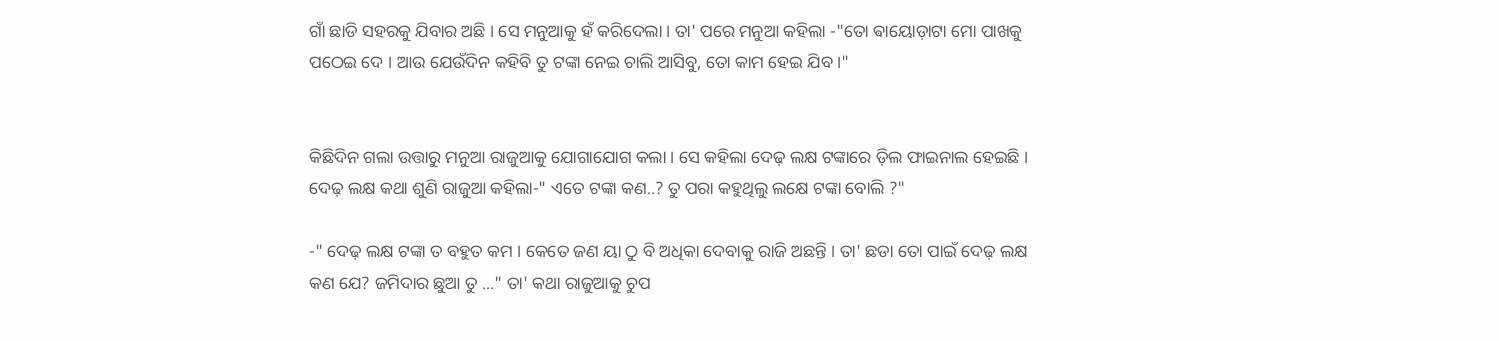ଗାଁ ଛାଡି ସହରକୁ ଯିବାର ଅଛି । ସେ ମନୁଆକୁ ହଁ କରିଦେଲା । ତା' ପରେ ମନୁଆ କହିଲା -"ତୋ ଵାୟୋଡ଼ାଟା ମୋ ପାଖକୁ ପଠେଇ ଦେ । ଆଉ ଯେଉଁଦିନ କହିବି ତୁ ଟଙ୍କା ନେଇ ଚାଲି ଆସିବୁ, ତୋ କାମ ହେଇ ଯିବ ।"


କିଛିଦିନ ଗଲା ଉତ୍ତାରୁ ମନୁଆ ରାଜୁଆକୁ ଯୋଗାଯୋଗ କଲା । ସେ କହିଲା ଦେଢ଼ ଲକ୍ଷ ଟଙ୍କାରେ ଡ଼ିଲ ଫାଇନାଲ ହେଇଛି । ଦେଢ଼ ଲକ୍ଷ କଥା ଶୁଣି ରାଜୁଆ କହିଲା-" ଏତେ ଟଙ୍କା କଣ..? ତୁ ପରା କହୁଥିଲୁ ଲକ୍ଷେ ଟଙ୍କା ବୋଲି ?"

-" ଦେଢ଼ ଲକ୍ଷ ଟଙ୍କା ତ ବହୁତ କମ । କେତେ ଜଣ ୟା ଠୁ ବି ଅଧିକା ଦେବାକୁ ରାଜି ଅଛନ୍ତି । ତା' ଛଡା ତୋ ପାଇଁ ଦେଢ଼ ଲକ୍ଷ କଣ ଯେ? ଜମିଦାର ଛୁଆ ତୁ ..." ତା' କଥା ରାଜୁଆକୁ ଚୁପ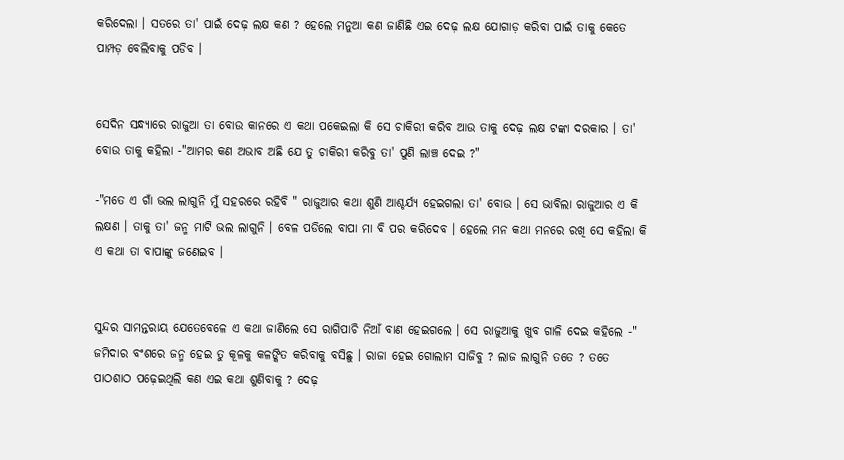କରିଦେଲା । ସତରେ ତା' ପାଇଁ ଦେଢ଼ ଲକ୍ଷ କଣ ? ହେଲେ ମନୁଆ କଣ ଜାଣିଛି ଏଇ ଦେଢ଼ ଲକ୍ଷ ଯୋଗାଡ଼ କରିବା ପାଇଁ ତାକୁ କେତେ ପାମ୍ପଡ଼ ବେଲିବାକୁ ପଡିବ ।


ସେଦିନ ସନ୍ଧ୍ୟାରେ ରାଜୁଆ ତା ବୋଉ କାନରେ ଏ କଥା ପକେଇଲା କି ସେ ଚାକିରୀ କରିବ ଆଉ ତାକୁ ଦେଢ଼ ଲକ୍ଷ ଟଙ୍କା ଦରକାର । ତା' ବୋଉ ତାକୁ କହିଲା -"ଆମର କଣ ଅଭାବ ଅଛି ଯେ ତୁ ଚାକିରୀ କରିବୁ ତା' ପୁଣି ଲାଞ୍ଚ ଦେଇ ?"

-"ମତେ ଏ ଗାଁ ଭଲ ଲାଗୁନି ମୁଁ ସହରରେ ରହିବି " ରାଜୁଆର କଥା ଶୁଣି ଆଶ୍ଚର୍ଯ୍ୟ ହେଇଗଲା ତା' ବୋଉ । ସେ ଭାବିଲା ରାଜୁଆର ଏ କି ଲକ୍ଷଣ । ତାକୁ ତା' ଜନ୍ମ ମାଟି ଭଲ ଲାଗୁନି । ବେଳ ପଡିଲେ ବାପା ମା ବି ପର କରିଦେବ । ହେଲେ ମନ କଥା ମନରେ ରଖି ସେ କହିଲା କି ଏ କଥା ତା ବାପାଙ୍କୁ ଜଣେଇବ ।


ସୁନ୍ଦର ସାମନ୍ତରାୟ ଯେତେବେଳେ ଏ କଥା ଜାଣିଲେ ସେ ରାଗିପାଚି ନିଆଁ ବାଣ ହେଇଗଲେ । ସେ ରାଜୁଆକୁ ଖୁବ ଗାଳି ଦେଇ କହିଲେ -" ଜମିଦାର ବଂଶରେ ଜନ୍ମ ହେଇ ତୁ କୂଳକୁ କଳଙ୍କିତ କରିବାକୁ ବସିଛୁ । ରାଜା ହେଇ ଗୋଲାମ ସାଜିବୁ ? ଲାଜ ଲାଗୁନି ତତେ ? ତତେ ପାଠଶାଠ ପଢ଼େଇଥିଲି କଣ ଏଇ କଥା ଶୁଣିବାକୁ ? ଦେଢ଼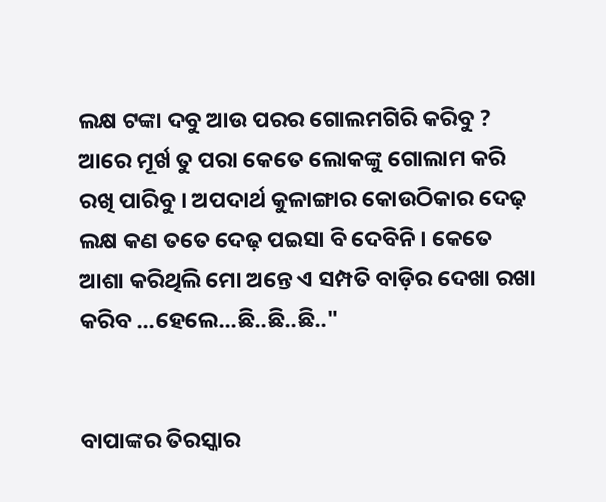ଲକ୍ଷ ଟଙ୍କା ଦବୁ ଆଉ ପରର ଗୋଲମଗିରି କରିବୁ ? ଆରେ ମୂର୍ଖ ତୁ ପରା କେତେ ଲୋକଙ୍କୁ ଗୋଲାମ କରି ରଖି ପାରିବୁ । ଅପଦାର୍ଥ କୁଳାଙ୍ଗାର କୋଉଠିକାର ଦେଢ଼ ଲକ୍ଷ କଣ ତତେ ଦେଢ଼ ପଇସା ବି ଦେବିନି । କେତେ ଆଶା କରିଥିଲି ମୋ ଅନ୍ତେ ଏ ସମ୍ପତି ବାଡ଼ିର ଦେଖା ରଖା କରିବ ...ହେଲେ...ଛି..ଛି..ଛି.."


ବାପାଙ୍କର ତିରସ୍କାର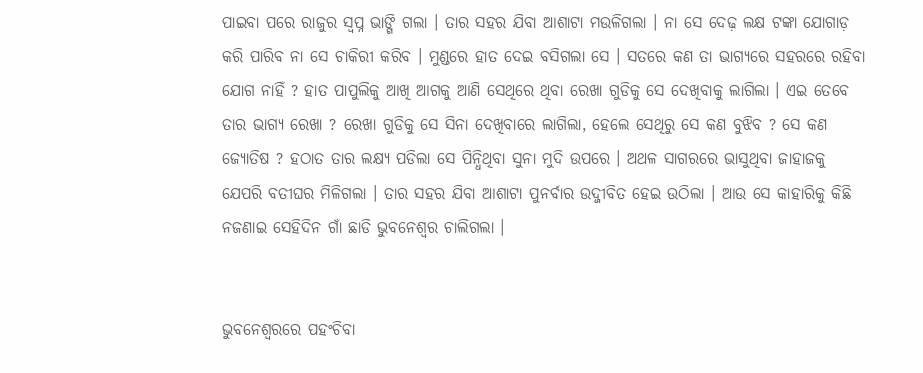ପାଇବା ପରେ ରାଜୁର ସ୍ୱପ୍ନ ଭାଙ୍ଗି ଗଲା । ତାର ସହର ଯିବା ଆଶାଟା ମଉଳିଗଲା । ନା ସେ ଦେଢ଼ ଲକ୍ଷ ଟଙ୍କା ଯୋଗାଡ଼ କରି ପାରିବ ନା ସେ ଚାକିରୀ କରିବ । ମୁଣ୍ଡରେ ହାତ ଦେଇ ବସିଗଲା ସେ । ସତରେ କଣ ତା ଭାଗ୍ୟରେ ସହରରେ ରହିବା ଯୋଗ ନାହିଁ ? ହାତ ପାପୁଲିକୁ ଆଖି ଆଗକୁ ଆଣି ସେଥିରେ ଥିବା ରେଖା ଗୁଡିକୁ ସେ ଦେଖିବାକୁ ଲାଗିଲା । ଏଇ ତେବେ ତାର ଭାଗ୍ୟ ରେଖା ? ରେଖା ଗୁଡିକୁ ସେ ସିନା ଦେଖିବାରେ ଲାଗିଲା, ହେଲେ ସେଥିରୁ ସେ କଣ ବୁଝିବ ? ସେ କଣ ଜ୍ୟୋତିଷ ? ହଠାତ ତାର ଲକ୍ଷ୍ୟ ପଡିଲା ସେ ପିନ୍ଧିଥିବା ସୁନା ମୁଦି ଉପରେ । ଅଥଳ ସାଗରରେ ଭାସୁଥିବା ଜାହାଜକୁ ଯେପରି ବତୀଘର ମିଳିଗଲା । ତାର ସହର ଯିବା ଆଶାଟା ପୁନର୍ବାର ଉଦ୍ଜୀବିତ ହେଇ ଉଠିଲା । ଆଉ ସେ କାହାରିକୁ କିଛି ନଜଣାଇ ସେହିଦିନ ଗାଁ ଛାଡି ଭୁବନେଶ୍ୱର ଚାଲିଗଲା ।


ଭୁବନେଶ୍ୱରରେ ପହଂଚିବା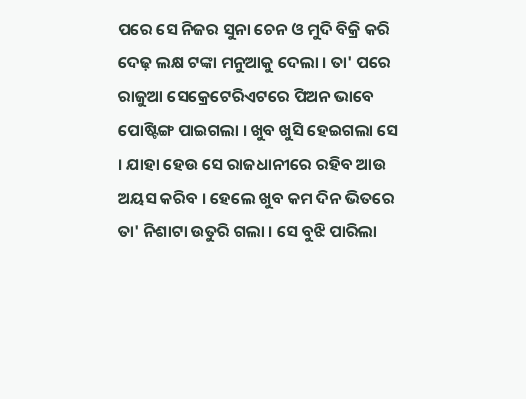ପରେ ସେ ନିଜର ସୁନା ଚେନ ଓ ମୁଦି ବିକ୍ରି କରି ଦେଢ଼ ଲକ୍ଷ ଟଙ୍କା ମନୁଆକୁ ଦେଲା । ତା' ପରେ ରାଜୁଆ ସେକ୍ରେଟେରିଏଟରେ ପିଅନ ଭାବେ ପୋଷ୍ଟିଙ୍ଗ ପାଇଗଲା । ଖୁବ ଖୁସି ହେଇଗଲା ସେ । ଯାହା ହେଉ ସେ ରାଜଧାନୀରେ ରହିବ ଆଉ ଅୟସ କରିବ । ହେଲେ ଖୁବ କମ ଦିନ ଭିତରେ ତା' ନିଶାଟା ଉତୁରି ଗଲା । ସେ ବୁଝି ପାରିଲା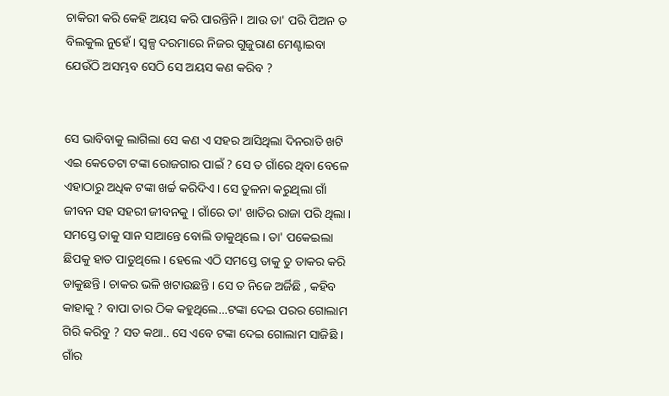ଚାକିରୀ କରି କେହି ଅୟସ କରି ପାରନ୍ତିନି । ଆଉ ତା' ପରି ପିଅନ ତ ବିଲକୁଲ ନୁହେଁ । ସ୍ୱଳ୍ପ ଦରମାରେ ନିଜର ଗୁଜୁରାଣ ମେଣ୍ଟାଇବା ଯେଉଁଠି ଅସମ୍ଭବ ସେଠି ସେ ଅୟସ କଣ କରିବ ?


ସେ ଭାବିବାକୁ ଲାଗିଲା ସେ କଣ ଏ ସହର ଆସିଥିଲା ଦିନରାତି ଖଟି ଏଇ କେତେଟା ଟଙ୍କା ରୋଜଗାର ପାଇଁ ? ସେ ତ ଗାଁରେ ଥିବା ବେଳେ ଏହାଠାରୁ ଅଧିକ ଟଙ୍କା ଖର୍ଚ୍ଚ କରିଦିଏ । ସେ ତୁଳନା କରୁଥିଲା ଗାଁ ଜୀବନ ସହ ସହରୀ ଜୀବନକୁ । ଗାଁରେ ତା' ଖାତିର ରାଜା ପରି ଥିଲା । ସମସ୍ତେ ତାକୁ ସାନ ସାଆନ୍ତେ ବୋଲି ଡାକୁଥିଲେ । ତା' ପକେଇଲା ଛିପକୁ ହାତ ପାତୁଥିଲେ । ହେଲେ ଏଠି ସମସ୍ତେ ତାକୁ ତୁ ତାକର କରି ଡାକୁଛନ୍ତି । ଚାକର ଭଳି ଖଟାଉଛନ୍ତି । ସେ ତ ନିଜେ ଅର୍ଜିଛି , କହିବ କାହାକୁ ? ବାପା ତାର ଠିକ କହୁଥିଲେ...ଟଙ୍କା ଦେଇ ପରର ଗୋଲାମ ଗିରି କରିବୁ ? ସତ କଥା.. ସେ ଏବେ ଟଙ୍କା ଦେଇ ଗୋଲାମ ସାଜିଛି । ଗାଁର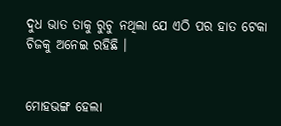ଦୁଧ ଭାତ ତାକୁ ରୁଚୁ ନଥିଲା ଯେ ଏଠି ପର ହାତ ଟେକା ଚିଜକୁ ଅନେଇ ରହିଛି ।


ମୋହଭଙ୍ଗ ହେଲା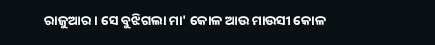ରାଜୁଆର । ସେ ବୁଝିଗଲା ମା' କୋଳ ଆଉ ମାଉସୀ କୋଳ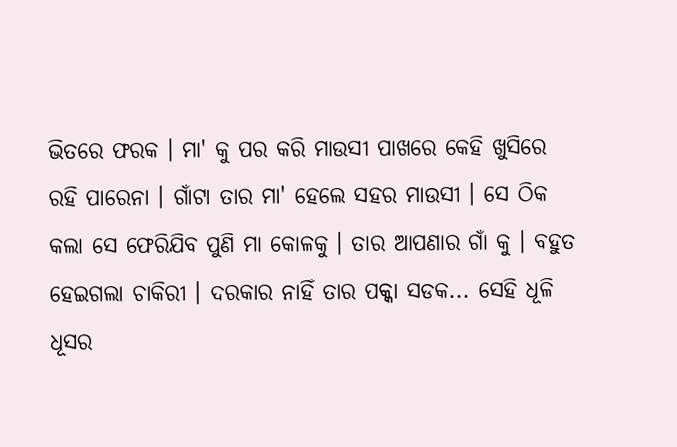ଭିତରେ ଫରକ । ମା' କୁ ପର କରି ମାଉସୀ ପାଖରେ କେହି ଖୁସିରେ ରହି ପାରେନା । ଗାଁଟା ତାର ମା' ହେଲେ ସହର ମାଉସୀ । ସେ ଠିକ କଲା ସେ ଫେରିଯିବ ପୁଣି ମା କୋଳକୁ । ତାର ଆପଣାର ଗାଁ କୁ । ବହୁତ ହେଇଗଲା ଚାକିରୀ । ଦରକାର ନାହିଁ ତାର ପକ୍କା ସଡକ... ସେହି ଧୂଳି ଧୂସର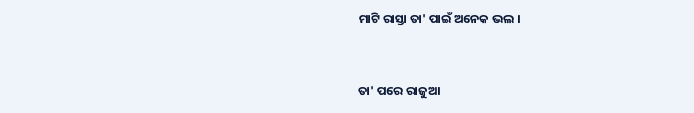ମାଟି ରାସ୍ତା ତା' ପାଇଁ ଅନେକ ଭଲ ।


ତା' ପରେ ରାଜୁଆ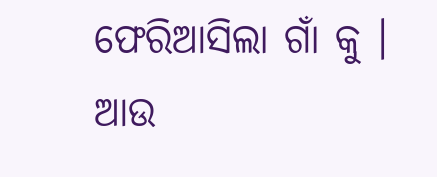ଫେରିଆସିଲା ଗାଁ କୁ । ଆଉ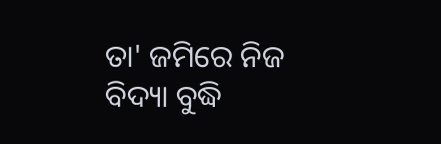ତା' ଜମିରେ ନିଜ ବିଦ୍ୟା ବୁଦ୍ଧି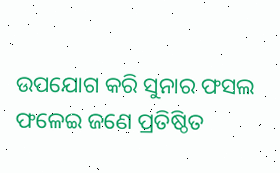ଉପଯୋଗ କରି ସୁନାର ଫସଲ ଫଳେଇ ଜଣେ ପ୍ରତିଷ୍ଠିତ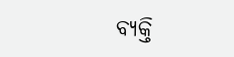ବ୍ୟକ୍ତି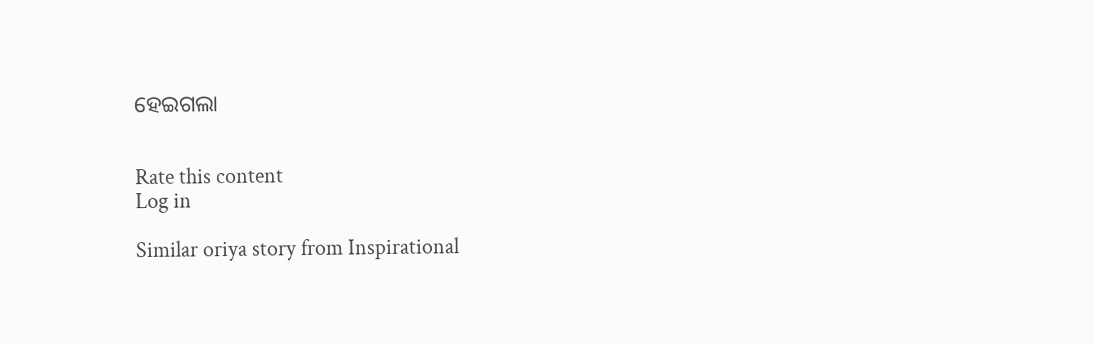ହେଇଗଲା


Rate this content
Log in

Similar oriya story from Inspirational